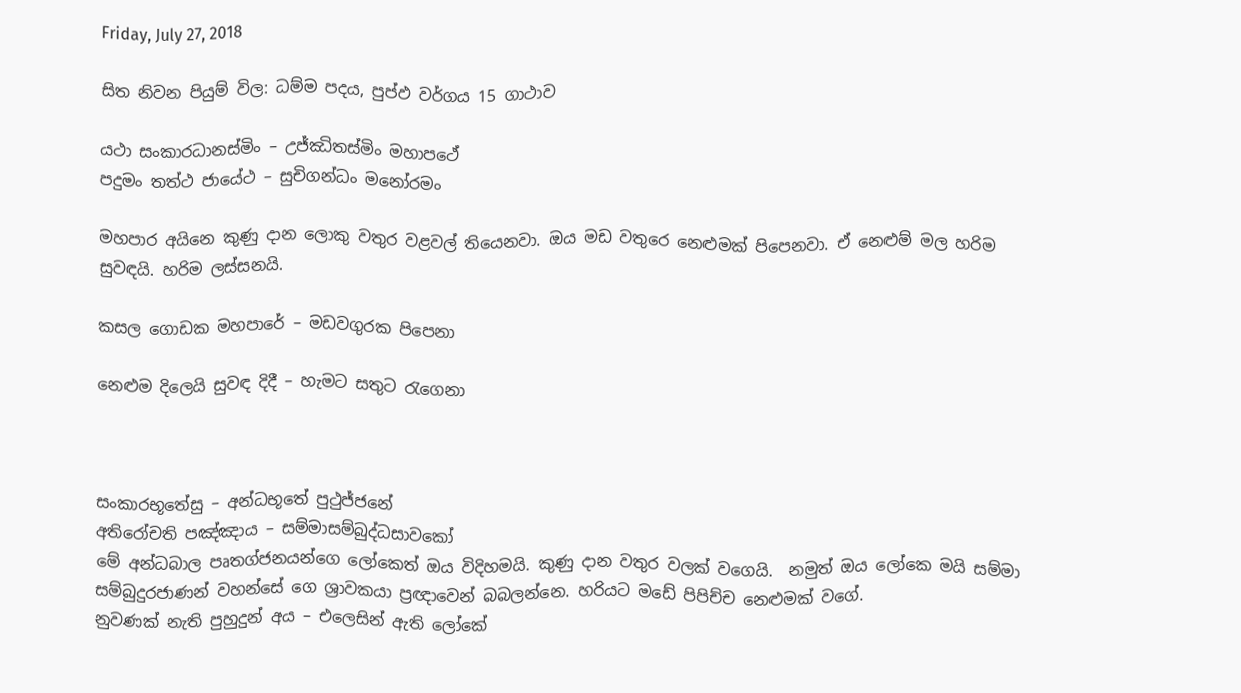Friday, July 27, 2018

සිත නිවන පියුම් විල: ධම්ම පදය, පුප්ඵ වර්ගය 15 ගාථාව

යථා සංකාරධානස්මිං – උජ්ඣිතස්මිං මහාපථේ
පදුමං තත්ථ ජායේථ – සුචිගන්ධං මනෝරමං

මහපාර අයිනෙ කුණු දාන ලොකු වතුර වළවල් තියෙනවා. ඔය මඩ වතුරෙ නෙළුමක් පිපෙනවා. ඒ නෙළුම් මල හරිම සුවඳයි. හරිම ලස්සනයි.

කසල ගොඩක මහපාරේ – මඩවගුරක පිපෙනා

නෙළුම දිලෙයි සුවඳ දිදී – හැමට සතුට රැගෙනා



සංකාරභූතේසු – අන්ධභූතේ පුථුජ්ජනේ
අතිරෝචති පඤ්ඤාය – සම්මාසම්බුද්ධසාවකෝ
මේ අන්ධබාල පෘතග්ජනයන්ගෙ ලෝකෙත් ඔය විදිහමයි. කුණු දාන වතුර වලක් වගෙයි.  නමුත් ඔය ලෝකෙ මයි සම්මා සම්බුදුරජාණන් වහන්සේ ගෙ ශ්‍රාවකයා ප්‍රඥාවෙන් බබලන්නෙ. හරියට මඩේ පිපිච්ච නෙළුමක් වගේ.
නුවණක් නැති පුහුදුන් අය – එලෙසින් ඇති ලෝකේ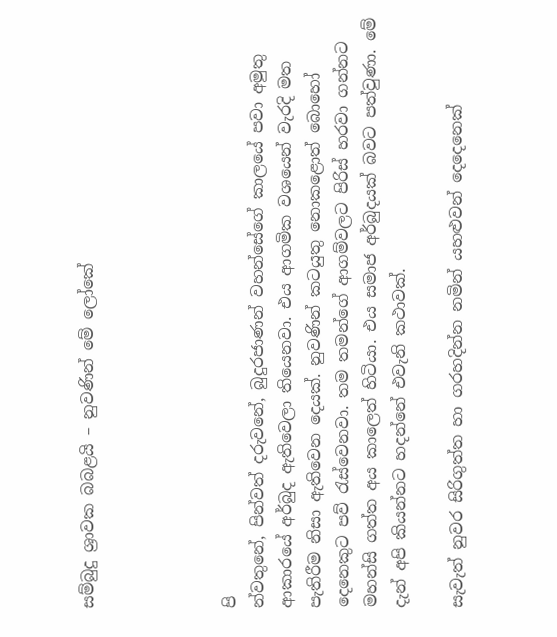සම්බුදු ශ්‍රාවක බබළයි – නුවණින් මේ ලෝකේ




පි
න්වතුනේ, පින්වත් දරුවනේ, බුදුරජාණන් වහන්සේගේ කාලයේ පවා අමුතු ආකාරයේ අර්බුද ඇතිවෙලා තියෙනවා. එය ආගමික වශයෙන් වැරදි මත පැතිරීම නිසා ඇතිවෙන දෙයක්. නුවණින් කටයුතු නොකළොත් බොහෝ දෙනෙකුට පව් රැස්වෙනවා. තම තමන්ගේ ආගම්වලට පිරිස් හරවා ගන්නට මහන්සි ගත්ත අය කාලෙත් හිටියා. එය සමාජ අර්බුදයක් බවට පත්වුණා. මේ දැන් අපි කියන්නට හදන්නේ එවැනි කථාවක්.

සැවැත් නුවර සිරිගුත්ත හා ගරහදින්න නමින් යහළුවන් දෙදෙනෙක්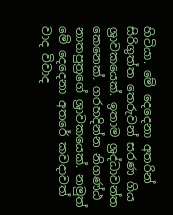හිටියා. මේ දෙදෙනා අතරින් සිරිගුත්ත තෙරුවන් සරණ ගිය ශ්‍රාවකයෙක්. ඉතාම ශ්‍රද්ධාවන්ත කෙනෙක්. ගරහදින්න නිගණ්ඨ නාතපුත්‍රගේ ශ්‍රාවකයෙක්. නමුත් මේ දෙදෙනා අතරේ කවදාවත් වාද විවාද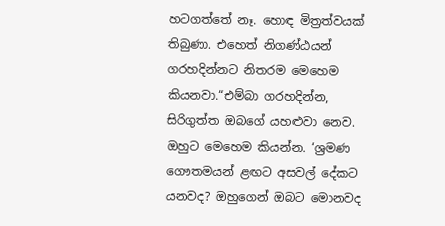හටගත්තේ නෑ. හොඳ මිත්‍රත්වයක් තිබුණා. එහෙත් නිගණ්ඨයන් ගරහදින්නට නිතරම මෙහෙම කියනවා.“එම්බා ගරහදින්න, සිරිගුත්ත ඔබගේ යහළුවා නෙව. ඔහුට මෙහෙම කියන්න. ‘ශ්‍රමණ ගෞතමයන් ළඟට අසවල් දේකට යනවද? ඔහුගෙන් ඔබට මොනවද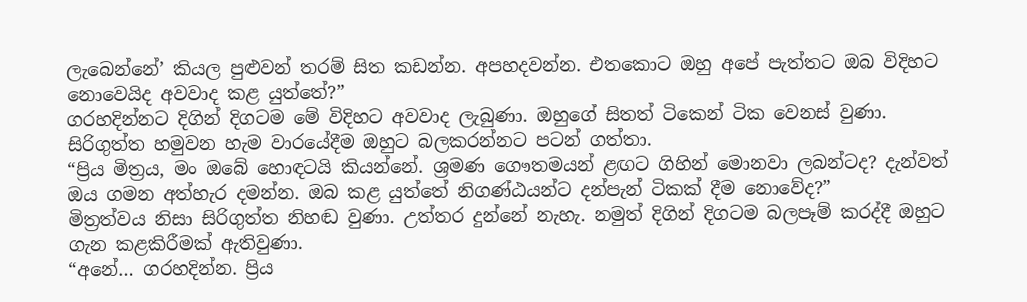ලැබෙන්නේ’ කියල පුළුවන් තරම් සිත කඩන්න. අපහදවන්න. එතකොට ඔහු අපේ පැත්තට ඔබ විදිහට නොවෙයිද අවවාද කළ යුත්තේ?”
ගරහදින්නට දිගින් දිගටම මේ විදිහට අවවාද ලැබුණා. ඔහුගේ සිතත් ටිකෙන් ටික වෙනස් වුණා. සිරිගුත්ත හමුවන හැම වාරයේදීම ඔහුට බලකරන්නට පටන් ගත්තා.
“ප්‍රිය මිත්‍රය, මං ඔබේ හොඳටයි කියන්නේ. ශ්‍රමණ ගෞතමයන් ළඟට ගිහින් මොනවා ලබන්ටද? දැන්වත් ඔය ගමන අත්හැර දමන්න. ඔබ කළ යුත්තේ නිගණ්ඨයන්ට දන්පැන් ටිකක් දීම නොවේද?”
මිත්‍රත්වය නිසා සිරිගුත්ත නිහඬ වුණා. උත්තර දුන්නේ නැහැ. නමුත් දිගින් දිගටම බලපෑම් කරද්දී ඔහුට ගැන කළකිරීමක් ඇතිවුණා.
“අනේ… ගරහදින්න. ප්‍රිය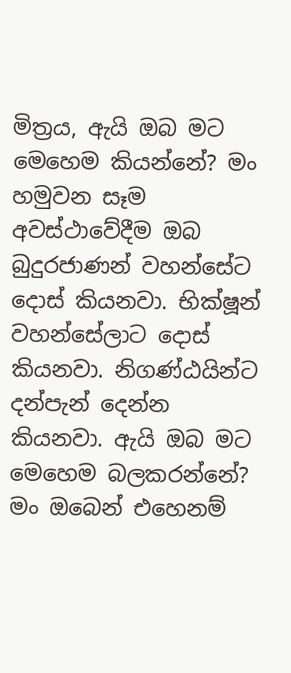මිත්‍රය, ඇයි ඔබ මට මෙහෙම කියන්නේ? මං හමුවන සෑම අවස්ථාවේදීම ඔබ බුදුරජාණන් වහන්සේට දොස් කියනවා. භික්ෂූන් වහන්සේලාට දොස් කියනවා. නිගණ්ඨයින්ට දන්පැන් දෙන්න කියනවා. ඇයි ඔබ මට මෙහෙම බලකරන්නේ? මං ඔබෙන් එහෙනම්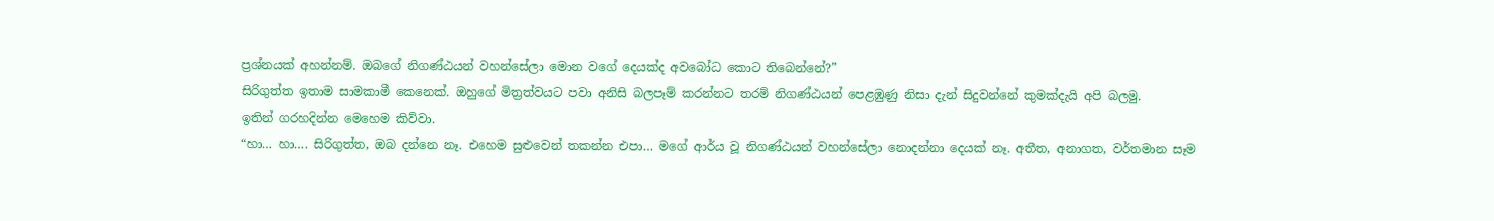ප්‍රශ්නයක් අහන්නම්. ඔබගේ නිගණ්ඨයන් වහන්සේලා මොන වගේ දෙයක්ද අවබෝධ කොට තිබෙන්නේ?”
සිරිගුත්ත ඉතාම සාමකාමී කෙනෙක්. ඔහුගේ මිත්‍රත්වයට පවා අනිසි බලපෑම් කරන්නට තරම් නිගණ්ඨයන් පෙළඹුණු නිසා දැන් සිදුවන්නේ කුමක්දැයි අපි බලමු.
ඉතින් ගරහදින්න මෙහෙම කිව්වා.
“හා… හා…. සිරිගුත්ත, ඔබ දන්නෙ නෑ. එහෙම සුළුවෙන් තකන්න එපා… මගේ ආර්ය වූ නිගණ්ඨයන් වහන්සේලා නොදන්නා දෙයක් නෑ. අතීත, අනාගත, වර්තමාන සෑම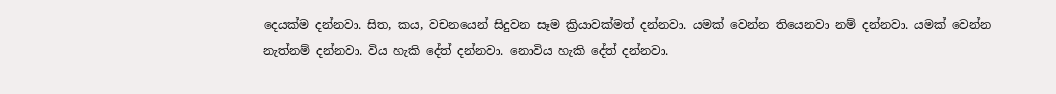දෙයක්ම දන්නවා. සිත, කය, වචනයෙන් සිදුවන සෑම ක්‍රියාවක්මත් දන්නවා. යමක් වෙන්න තියෙනවා නම් දන්නවා. යමක් වෙන්න නැත්නම් දන්නවා. විය හැකි දේත් දන්නවා. නොවිය හැකි දේත් දන්නවා.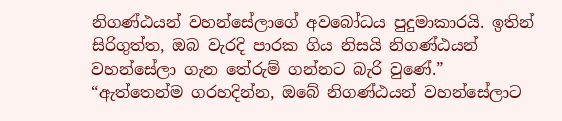නිගණ්ඨයන් වහන්සේලාගේ අවබෝධය පුදුමාකාරයි. ඉතින් සිරිගුත්ත, ඔබ වැරදි පාරක ගිය නිසයි නිගණ්ඨයන් වහන්සේලා ගැන තේරුම් ගන්නට බැරි වුණේ.”
“ඇත්තෙන්ම ගරහදින්න, ඔබේ නිගණ්ඨයන් වහන්සේලාට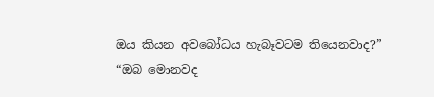ඔය කියන අවබෝධය හැබෑවටම තියෙනවාද?”
“ඔබ මොනවද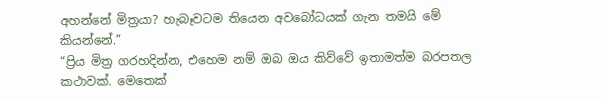අහන්නේ මිත්‍රයා? හැබෑවටම තියෙන අවබෝධයක් ගැන තමයි මේ කියන්නේ.”
“ප්‍රිය මිත්‍ර ගරහදින්න, එහෙම නම් ඔබ ඔය කිව්වේ ඉතාමත්ම බරපතල කථාවක්. මෙතෙක්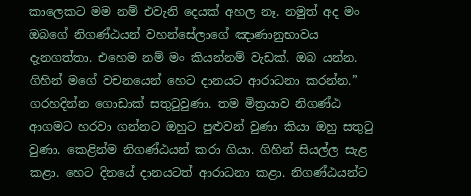කාලෙකට මම නම් එවැනි දෙයක් අහල නෑ. නමුත් අද මං ඔබගේ නිගණ්ඨයන් වහන්සේලාගේ ඤාණානුභාවය දැනගත්තා. එහෙම නම් මං කියන්නම් වැඩක්. ඔබ යන්න. ගිහින් මගේ වචනයෙන් හෙට දානයට ආරාධනා කරන්න.”
ගරහදින්න ගොඩාක් සතුටුවුණා. තම මිත්‍රයාව නිගණ්ඨ ආගමට හරවා ගන්නට ඔහුට පුළුවන් වුණා කියා ඔහු සතුටු වුණා. කෙළින්ම නිගණ්ඨයන් කරා ගියා. ගිහින් සියල්ල සැළ කළා. හෙට දිනයේ දානයටත් ආරාධනා කළා. නිගණ්ඨයන්ට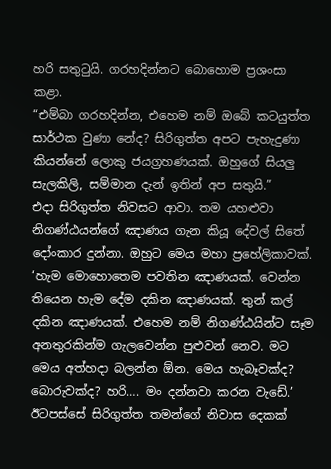හරි සතුටුයි. ගරහදින්නට බොහොම ප්‍රශංසා කළා.
“එම්බා ගරහදින්න, එහෙම නම් ඔබේ කටයුත්ත සාර්ථක වුණා නේද? සිරිගුත්ත අපට පැහැදුණා කියන්නේ ලොකු ජයග්‍රහණයක්. ඔහුගේ සියලු සැලකිලි, සම්මාන දැන් ඉතින් අප සතුයි.”
එදා සිරිගුත්ත නිවසට ආවා. තම යහළුවා නිගණ්ඨයන්ගේ ඤාණය ගැන කියූ දේවල් සිතේ දෝංකාර දුන්නා. ඔහුට මෙය මහා ප්‍රහේලිකාවක්.
‘හැම මොහොතෙම පවතින ඤාණයක්. වෙන්න තියෙන හැම දේම දකින ඤාණයක්. තුන් කල් දකින ඤාණයක්. එහෙම නම් නිගණ්ඨයින්ට සෑම අනතුරකින්ම ගැලවෙන්න පුළුවන් නෙව. මට මෙය අත්හදා බලන්න ඕන. මෙය හැබෑවක්ද? බොරුවක්ද? හරි…. මං දන්නවා කරන වැඩේ.’
ඊටපස්සේ සිරිගුත්ත තමන්ගේ නිවාස දෙකක්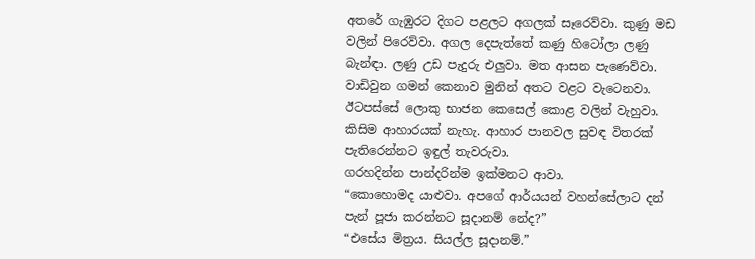අතරේ ගැඹුරට දිගට පළලට අගලක් සෑරෙව්වා. කුණු මඩ වලින් පිරෙව්වා. අගල දෙපැත්තේ කණු හිටෝලා ලණු බැන්ඳා. ලණු උඩ පැදුරු එලුවා. මත ආසන පැණෙව්වා. වාඩිවුන ගමන් කෙනාව මුනින් අතට වළට වැටෙනවා. ඊටපස්සේ ලොකු භාජන කෙසෙල් කොළ වලින් වැහුවා. කිසිම ආහාරයක් නැහැ. ආහාර පානවල සුවඳ විතරක් පැතිරෙන්නට ඉඳුල් තැවරුවා.
ගරහදින්න පාන්දරින්ම ඉක්මනට ආවා.
“කොහොමද යාළුවා. අපගේ ආර්යයන් වහන්සේලාට දන් පැන් පූජා කරන්නට සූදානම් නේද?”
“එසේය මිත්‍රය. සියල්ල සූදානම්.”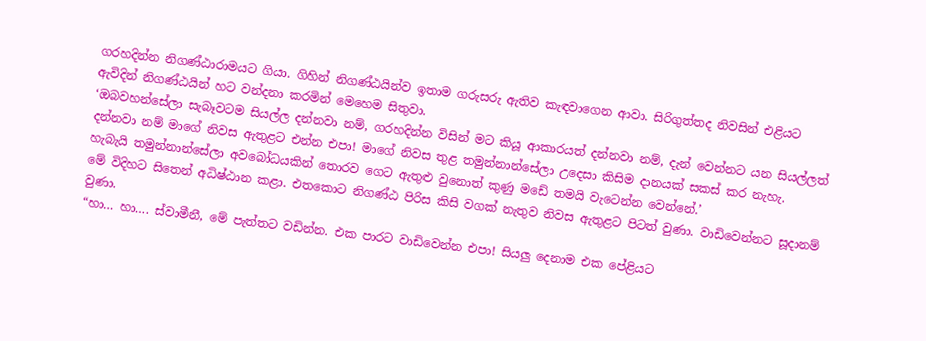ගරහදින්න නිගණ්ඨාරාමයට ගියා. ගිහින් නිගණ්ඨයින්ව ඉතාම ගරුසරු ඇතිව කැඳවාගෙන ආවා. සිරිගුත්තද නිවසින් එළියට ඇවිදින් නිගණ්ඨයින් හට වන්දනා කරමින් මෙහෙම සිතුවා.
‘ඔබවහන්සේලා සැබෑවටම සියල්ල දන්නවා නම්, ගරහදින්න විසින් මට කියූ ආකාරයත් දන්නවා නම්, දැන් වෙන්නට යන සියල්ලත් දන්නවා නම් මාගේ නිවස ඇතුළට එන්න එපා! මාගේ නිවස තුළ තමුන්නාන්සේලා උදෙසා කිසිම දානයක් සකස් කර නැහැ. හැබැයි තමුන්නාන්සේලා අවබෝධයකින් තොරව ගෙට ඇතුළු වුනොත් කුණු මඩේ තමයි වැටෙන්න වෙන්නේ.’
මේ විදිහට සිතෙන් අධිෂ්ඨාන කළා. එතකොට නිගණ්ඨ පිරිස කිසි වගක් නැතුව නිවස ඇතුළට පිටත් වුණා. වාඩිවෙන්නට සූදානම් වුණා.
“හා… හා…. ස්වාමීනී, මේ පැත්තට වඩින්න. එක පාරට වාඩිවෙන්න එපා! සියලු දෙනාම එක පේළියට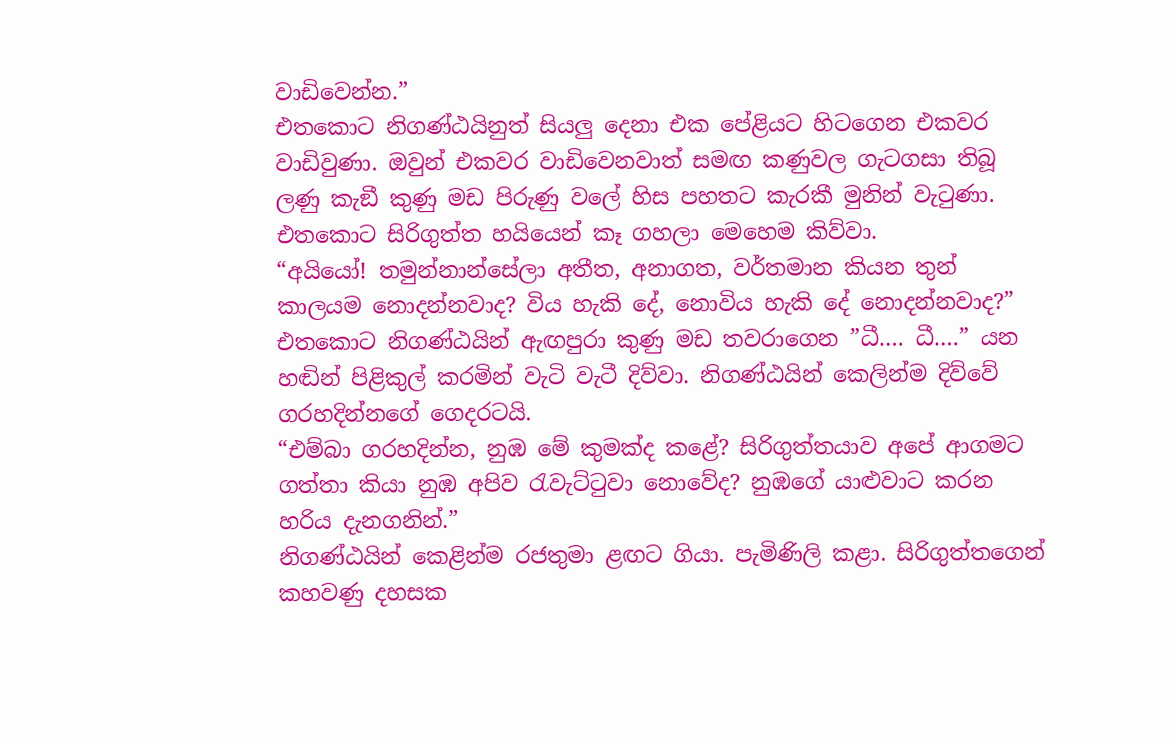වාඩිවෙන්න.”
එතකොට නිගණ්ඨයිනුත් සියලු දෙනා එක පේළියට හිටගෙන එකවර වාඩිවුණා. ඔවුන් එකවර වාඩිවෙනවාත් සමඟ කණුවල ගැටගසා තිබූ ලණු කැඞී කුණු මඩ පිරුණු වලේ හිස පහතට කැරකී මුනින් වැටුණා.
එතකොට සිරිගුත්ත හයියෙන් කෑ ගහලා මෙහෙම කිව්වා.
“අයියෝ! තමුන්නාන්සේලා අතීත, අනාගත, වර්තමාන කියන තුන් කාලයම නොදන්නවාද? විය හැකි දේ, නොවිය හැකි දේ නොදන්නවාද?”
එතකොට නිගණ්ඨයින් ඇඟපුරා කුණු මඩ තවරාගෙන ”ධී…. ධී….” යන හඬින් පිළිකුල් කරමින් වැටි වැටී දිව්වා. නිගණ්ඨයින් කෙලින්ම දිව්වේ ගරහදින්නගේ ගෙදරටයි.
“එම්බා ගරහදින්න, නුඹ මේ කුමක්ද කළේ? සිරිගුත්තයාව අපේ ආගමට ගත්තා කියා නුඹ අපිව රැවැට්ටුවා නොවේද? නුඹගේ යාළුවාට කරන හරිය දැනගනින්.”
නිගණ්ඨයින් කෙළින්ම රජතුමා ළඟට ගියා. පැමිණිලි කළා. සිරිගුත්තගෙන් කහවණු දහසක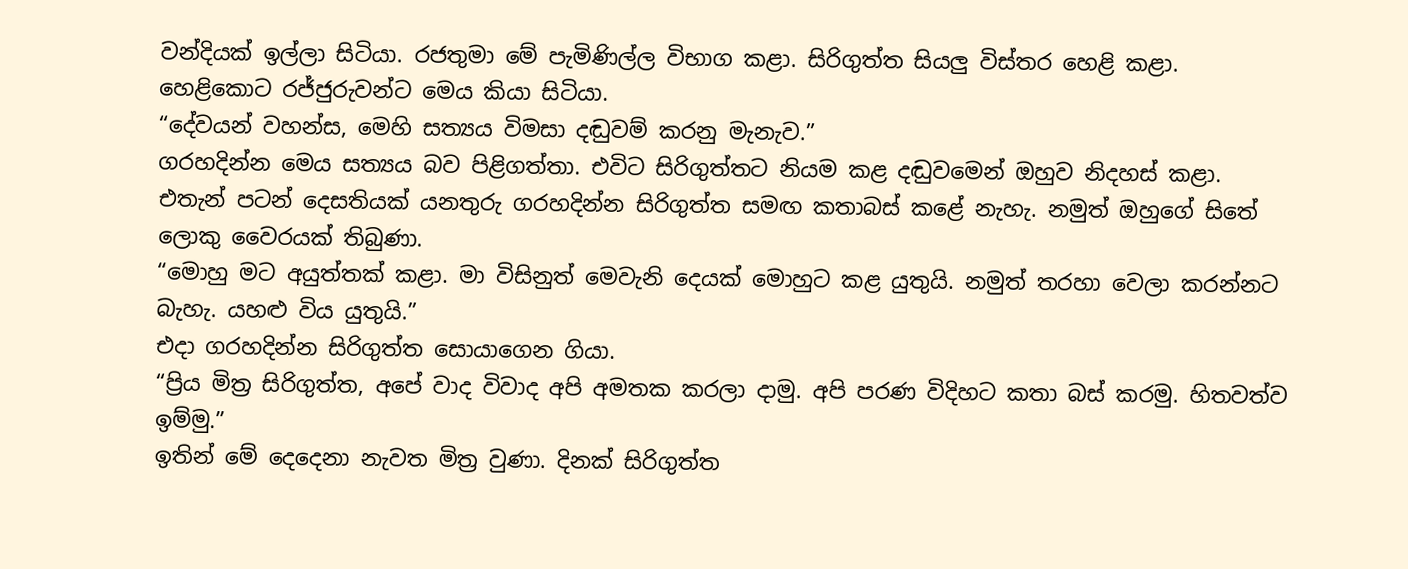වන්දියක් ඉල්ලා සිටියා. රජතුමා මේ පැමිණිල්ල විභාග කළා. සිරිගුත්ත සියලු විස්තර හෙළි කළා. හෙළිකොට රජ්ජුරුවන්ට මෙය කියා සිටියා.
“දේවයන් වහන්ස, මෙහි සත්‍යය විමසා දඬුවම් කරනු මැනැව.”
ගරහදින්න මෙය සත්‍යය බව පිළිගත්තා. එවිට සිරිගුත්තට නියම කළ දඬුවමෙන් ඔහුව නිදහස් කළා.
එතැන් පටන් දෙසතියක් යනතුරු ගරහදින්න සිරිගුත්ත සමඟ කතාබස් කළේ නැහැ. නමුත් ඔහුගේ සිතේ ලොකු වෛරයක් තිබුණා.
“මොහු මට අයුත්තක් කළා. මා විසිනුත් මෙවැනි දෙයක් මොහුට කළ යුතුයි. නමුත් තරහා වෙලා කරන්නට බැහැ. යහළු විය යුතුයි.”
එදා ගරහදින්න සිරිගුත්ත සොයාගෙන ගියා.
“ප්‍රිය මිත්‍ර සිරිගුත්ත, අපේ වාද විවාද අපි අමතක කරලා දාමු. අපි පරණ විදිහට කතා බස් කරමු. හිතවත්ව ඉම්මු.”
ඉතින් මේ දෙදෙනා නැවත මිත්‍ර වුණා. දිනක් සිරිගුත්ත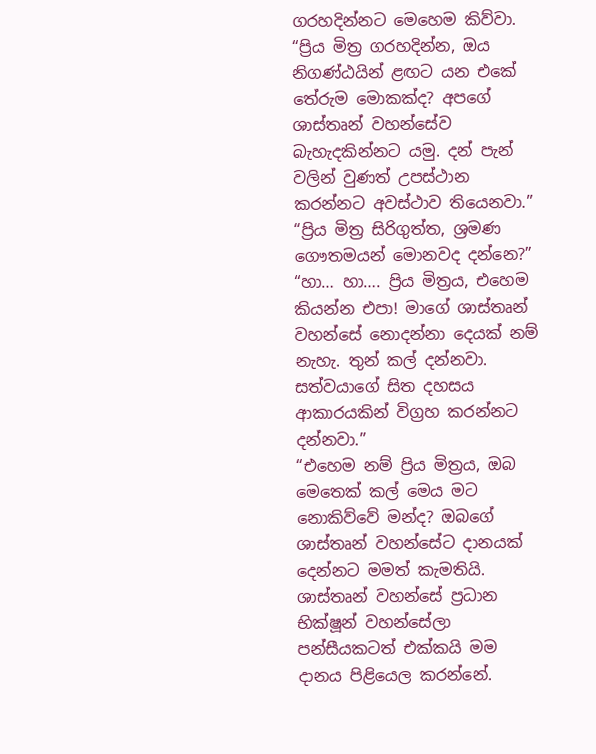ගරහදින්නට මෙහෙම කිව්වා.
“ප්‍රිය මිත්‍ර ගරහදින්න, ඔය නිගණ්ඨයින් ළඟට යන එකේ තේරුම මොකක්ද? අපගේ ශාස්තෘන් වහන්සේව බැහැදකින්නට යමු. දන් පැන් වලින් වුණත් උපස්ථාන කරන්නට අවස්ථාව තියෙනවා.”
“ප්‍රිය මිත්‍ර සිරිගුත්ත, ශ්‍රමණ ගෞතමයන් මොනවද දන්නෙ?”
“හා… හා…. ප්‍රිය මිත්‍රය, එහෙම කියන්න එපා! මාගේ ශාස්තෘන් වහන්සේ නොදන්නා දෙයක් නම් නැහැ. තුන් කල් දන්නවා. සත්වයාගේ සිත දහසය ආකාරයකින් විග්‍රහ කරන්නට දන්නවා.”
“එහෙම නම් ප්‍රිය මිත්‍රය, ඔබ මෙතෙක් කල් මෙය මට නොකිව්වේ මන්ද? ඔබගේ ශාස්තෘන් වහන්සේට දානයක් දෙන්නට මමත් කැමතියි. ශාස්තෘන් වහන්සේ ප්‍රධාන භික්ෂූන් වහන්සේලා පන්සීයකටත් එක්කයි මම දානය පිළියෙල කරන්නේ.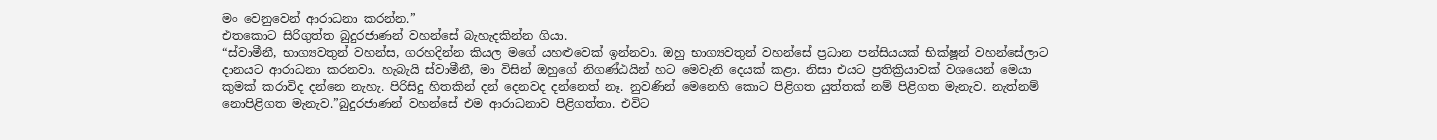මං වෙනුවෙන් ආරාධනා කරන්න.”
එතකොට සිරිගුත්ත බුදුරජාණන් වහන්සේ බැහැදකින්න ගියා.
“ස්වාමීනී, භාග්‍යවතුන් වහන්ස, ගරහදින්න කියල මගේ යහළුවෙක් ඉන්නවා. ඔහු භාග්‍යවතුන් වහන්සේ ප්‍රධාන පන්සියයක් භික්ෂූන් වහන්සේලාට දානයට ආරාධනා කරනවා. හැබැයි ස්වාමීනී, මා විසින් ඔහුගේ නිගණ්ඨයින් හට මෙවැනි දෙයක් කළා. නිසා එයට ප්‍රතික්‍රියාවක් වශයෙන් මෙයා කුමක් කරාවිද දන්නෙ නැහැ. පිරිසිදු හිතකින් දන් දෙනවද දන්නෙත් නෑ. නුවණින් මෙනෙහි කොට පිළිගත යුත්තක් නම් පිළිගත මැනැව. නැත්නම් නොපිළිගත මැනැව.”බුදුරජාණන් වහන්සේ එම ආරාධනාව පිළිගත්තා. එවිට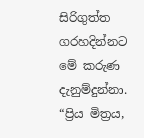සිරිගුත්ත ගරහදින්නට මේ කරුණ දැනුම්දුන්නා.
“ප්‍රිය මිත්‍රය,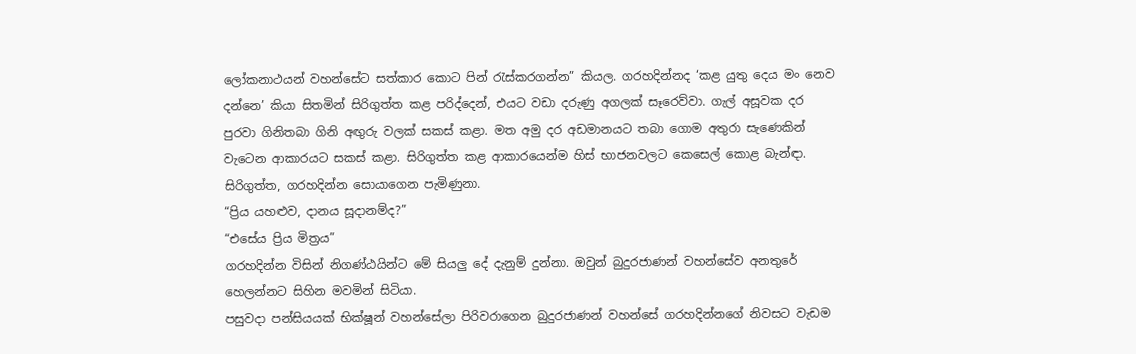ලෝකනාථයන් වහන්සේට සත්කාර කොට පින් රැස්කරගන්න” කියල. ගරහදින්නද ‘කළ යුතු දෙය මං නෙව දන්නෙ’ කියා සිතමින් සිරිගුත්ත කළ පරිද්දෙන්, එයට වඩා දරුණු අගලක් සෑරෙව්වා. ගැල් අසූවක දර පුරවා ගිනිතබා ගිනි අඟුරු වලක් සකස් කළා. මත අමු දර අඩමානයට තබා ගොම අතුරා සැණෙකින් වැටෙන ආකාරයට සකස් කළා. සිරිගුත්ත කළ ආකාරයෙන්ම හිස් භාජනවලට කෙසෙල් කොළ බැන්ඳා.
සිරිගුත්ත, ගරහදින්න සොයාගෙන පැමිණුනා.
“ප්‍රිය යහළුව, දානය සූදානම්ද?”
“එසේය ප්‍රිය මිත්‍රය”
ගරහදින්න විසින් නිගණ්ඨයින්ට මේ සියලු දේ දැනුම් දුන්නා. ඔවුන් බුදුරජාණන් වහන්සේව අනතුරේ හෙලන්නට සිහින මවමින් සිටියා.
පසුවදා පන්සියයක් භික්ෂූන් වහන්සේලා පිරිවරාගෙන බුදුරජාණන් වහන්සේ ගරහදින්නගේ නිවසට වැඩම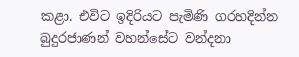කළා. එවිට ඉදිරියට පැමිණි ගරහදින්න බුදුරජාණන් වහන්සේට වන්දනා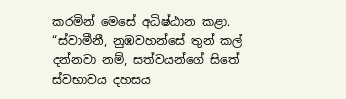කරමින් මෙසේ අධිෂ්ඨාන කළා.
“ස්වාමීනී, නුඹවහන්සේ තුන් කල් දන්නවා නම්, සත්වයන්ගේ සිතේ ස්වභාවය දහසය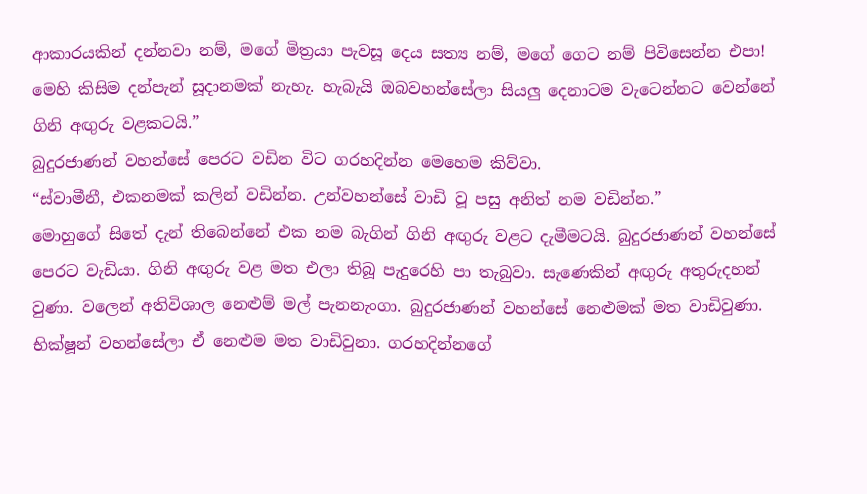ආකාරයකින් දන්නවා නම්, මගේ මිත්‍රයා පැවසූ දෙය සත්‍ය නම්, මගේ ගෙට නම් පිවිසෙන්න එපා! මෙහි කිසිම දන්පැන් සූදානමක් නැහැ. හැබැයි ඔබවහන්සේලා සියලු දෙනාටම වැටෙන්නට වෙන්නේ ගිනි අඟුරු වළකටයි.”
බුදුරජාණන් වහන්සේ පෙරට වඩින විට ගරහදින්න මෙහෙම කිව්වා.
“ස්වාමීනී, එකනමක් කලින් වඩින්න. උන්වහන්සේ වාඩි වූ පසු අනිත් නම වඩින්න.”
මොහුගේ සිතේ දැන් තිබෙන්නේ එක නම බැගින් ගිනි අඟුරු වළට දැමීමටයි. බුදුරජාණන් වහන්සේ පෙරට වැඩියා. ගිනි අඟුරු වළ මත එලා තිබූ පැදුරෙහි පා තැබුවා. සැණෙකින් අඟුරු අතුරුදහන් වුණා. වලෙන් අතිවිශාල නෙළුම් මල් පැනනැංගා. බුදුරජාණන් වහන්සේ නෙළුමක් මත වාඩිවුණා. භික්ෂූන් වහන්සේලා ඒ නෙළුම මත වාඩිවුනා. ගරහදින්නගේ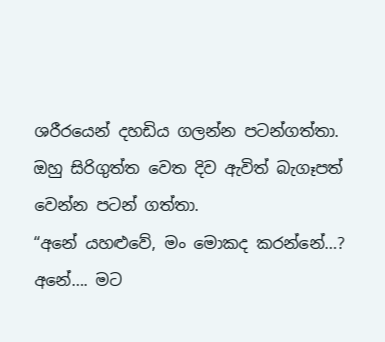ශරීරයෙන් දහඩිය ගලන්න පටන්ගත්තා. ඔහු සිරිගුත්ත වෙත දිව ඇවිත් බැගෑපත් වෙන්න පටන් ගත්තා.
“අනේ යහළුවේ, මං මොකද කරන්නේ…? අනේ…. මට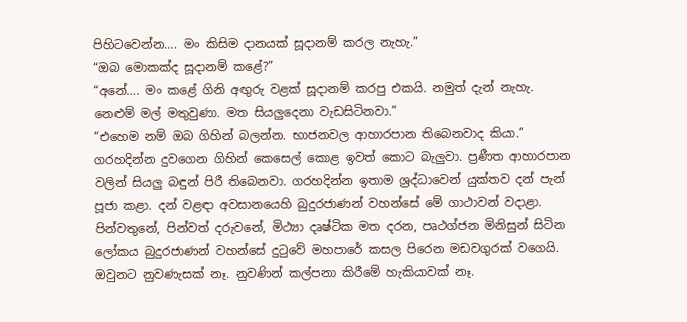පිහිටවෙන්න…. මං කිසිම දානයක් සූදානම් කරල නැහැ.”
“ඔබ මොකක්ද සූදානම් කළේ?”
“අනේ…. මං කළේ ගිනි අඟුරු වළක් සූදානම් කරපු එකයි. නමුත් දැන් නැහැ. නෙළුම් මල් මතුවුණා. මත සියලුදෙනා වැඩසිටිනවා.”
“එහෙම නම් ඔබ ගිහින් බලන්න. භාජනවල ආහාරපාන තිබෙනවාද කියා.”
ගරහදින්න දුවගෙන ගිහින් කෙසෙල් කොළ ඉවත් කොට බැලුවා. ප්‍රණීත ආහාරපාන වලින් සියලු බඳුන් පිරී තිබෙනවා. ගරහදින්න ඉතාම ශ්‍රද්ධාවෙන් යුක්තව දන් පැන් පූජා කළා. දන් වළඳා අවසානයෙහි බුදුරජාණන් වහන්සේ මේ ගාථාවන් වදාළා.
පින්වතුනේ, පින්වත් දරුවනේ, මිථ්‍යා දෘෂ්ටික මත දරන, පෘථග්ජන මිනිසුන් සිටින ලෝකය බුදුරජාණන් වහන්සේ දුටුවේ මහපාරේ කසල පිරෙන මඩවගුරක් වගෙයි. ඔවුනට නුවණැසක් නෑ. නුවණින් කල්පනා කිරීමේ හැකියාවක් නෑ.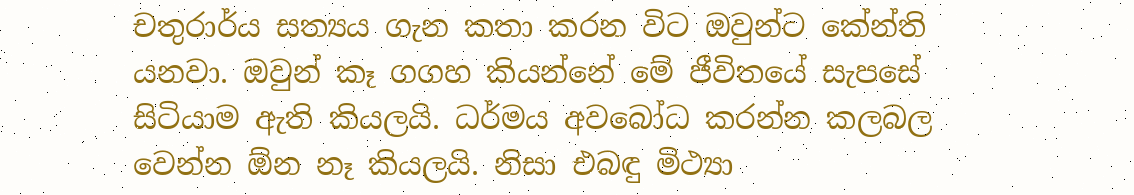චතුරාර්ය සත්‍යය ගැන කතා කරන විට ඔවුන්ට කේන්ති යනවා. ඔවුන් කෑ ගගහ කියන්නේ මේ ජීවිතයේ සැපසේ සිටියාම ඇති කියලයි. ධර්මය අවබෝධ කරන්න කලබල වෙන්න ඕන නෑ කියලයි. නිසා එබඳු මිථ්‍යා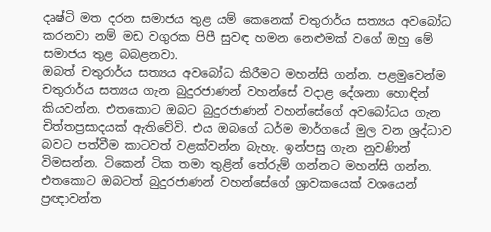දෘෂ්ටි මත දරන සමාජය තුළ යම් කෙනෙක් චතුරාර්ය සත්‍යය අවබෝධ කරනවා නම් මඩ වගුරක පිපී සුවඳ හමන නෙළුමක් වගේ ඔහු මේ සමාජය තුළ බබළනවා.
ඔබත් චතුරාර්ය සත්‍යය අවබෝධ කිරීමට මහන්සි ගන්න. පළමුවෙන්ම චතුරාර්ය සත්‍යය ගැන බුදුරජාණන් වහන්සේ වදාළ දේශනා හොඳින් කියවන්න. එතකොට ඔබට බුදුරජාණන් වහන්සේගේ අවබෝධය ගැන චිත්තප්‍රසාදයක් ඇතිවේවි. එය ඔබගේ ධර්ම මාර්ගයේ මුල වන ශ්‍රද්ධාව බවට පත්වීම කාටවත් වළක්වන්න බැහැ. ඉන්පසු ගැන නුවණින් විමසන්න. ටිකෙන් ටික තමා තුළින් තේරුම් ගන්නට මහන්සි ගන්න. එතකොට ඔබටත් බුදුරජාණන් වහන්සේගේ ශ්‍රාවකයෙක් වශයෙන් ප්‍රඥාවන්ත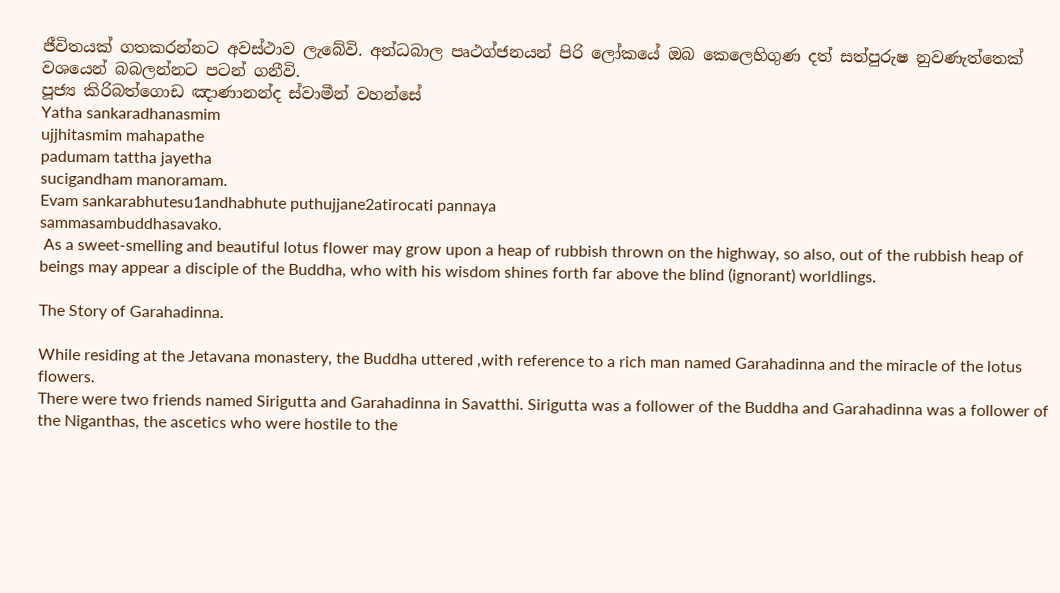ජීවිතයක් ගතකරන්නට අවස්ථාව ලැබේවි. අන්ධබාල පෘථග්ජනයන් පිරි ලෝකයේ ඔබ කෙලෙහිගුණ දත් සත්පුරුෂ නුවණැත්තෙක් වශයෙන් බබලන්නට පටන් ගනීවි.
පූජ්‍ය කිරිබත්ගොඩ ඤාණානන්ද ස්වාමීන් වහන්සේ
Yatha sankaradhanasmim
ujjhitasmim mahapathe
padumam tattha jayetha
sucigandham manoramam.
Evam sankarabhutesu1andhabhute puthujjane2atirocati pannaya
sammasambuddhasavako.
 As a sweet-smelling and beautiful lotus flower may grow upon a heap of rubbish thrown on the highway, so also, out of the rubbish heap of beings may appear a disciple of the Buddha, who with his wisdom shines forth far above the blind (ignorant) worldlings.

The Story of Garahadinna.

While residing at the Jetavana monastery, the Buddha uttered ,with reference to a rich man named Garahadinna and the miracle of the lotus flowers.
There were two friends named Sirigutta and Garahadinna in Savatthi. Sirigutta was a follower of the Buddha and Garahadinna was a follower of the Niganthas, the ascetics who were hostile to the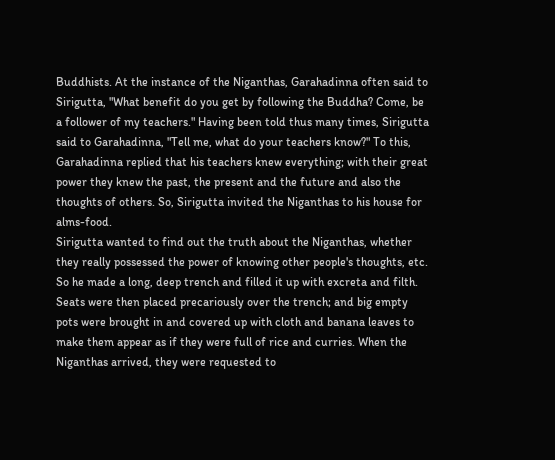Buddhists. At the instance of the Niganthas, Garahadinna often said to Sirigutta, "What benefit do you get by following the Buddha? Come, be a follower of my teachers." Having been told thus many times, Sirigutta said to Garahadinna, "Tell me, what do your teachers know?" To this, Garahadinna replied that his teachers knew everything; with their great power they knew the past, the present and the future and also the thoughts of others. So, Sirigutta invited the Niganthas to his house for alms-food.
Sirigutta wanted to find out the truth about the Niganthas, whether they really possessed the power of knowing other people's thoughts, etc. So he made a long, deep trench and filled it up with excreta and filth. Seats were then placed precariously over the trench; and big empty pots were brought in and covered up with cloth and banana leaves to make them appear as if they were full of rice and curries. When the Niganthas arrived, they were requested to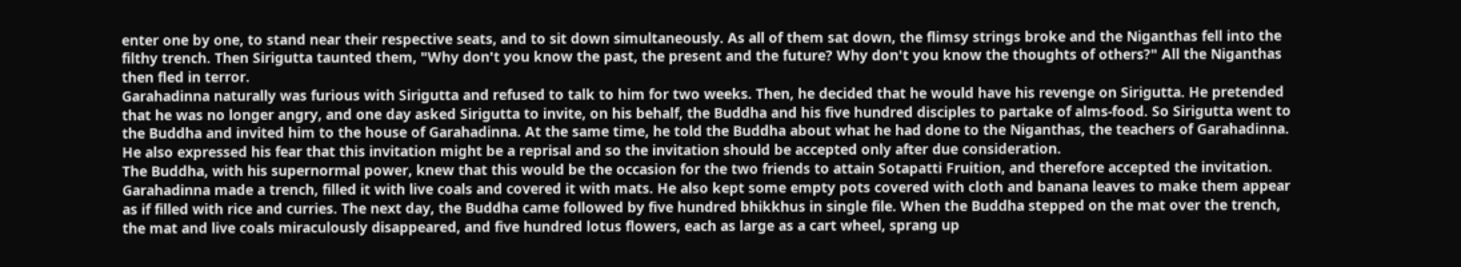enter one by one, to stand near their respective seats, and to sit down simultaneously. As all of them sat down, the flimsy strings broke and the Niganthas fell into the filthy trench. Then Sirigutta taunted them, "Why don't you know the past, the present and the future? Why don't you know the thoughts of others?" All the Niganthas then fled in terror.
Garahadinna naturally was furious with Sirigutta and refused to talk to him for two weeks. Then, he decided that he would have his revenge on Sirigutta. He pretended that he was no longer angry, and one day asked Sirigutta to invite, on his behalf, the Buddha and his five hundred disciples to partake of alms-food. So Sirigutta went to the Buddha and invited him to the house of Garahadinna. At the same time, he told the Buddha about what he had done to the Niganthas, the teachers of Garahadinna. He also expressed his fear that this invitation might be a reprisal and so the invitation should be accepted only after due consideration.
The Buddha, with his supernormal power, knew that this would be the occasion for the two friends to attain Sotapatti Fruition, and therefore accepted the invitation. Garahadinna made a trench, filled it with live coals and covered it with mats. He also kept some empty pots covered with cloth and banana leaves to make them appear as if filled with rice and curries. The next day, the Buddha came followed by five hundred bhikkhus in single file. When the Buddha stepped on the mat over the trench, the mat and live coals miraculously disappeared, and five hundred lotus flowers, each as large as a cart wheel, sprang up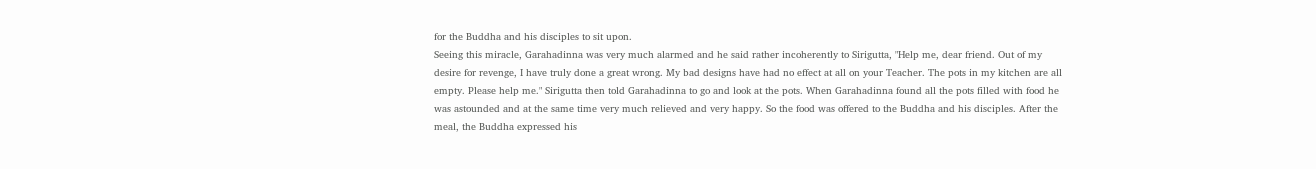for the Buddha and his disciples to sit upon.
Seeing this miracle, Garahadinna was very much alarmed and he said rather incoherently to Sirigutta, "Help me, dear friend. Out of my desire for revenge, I have truly done a great wrong. My bad designs have had no effect at all on your Teacher. The pots in my kitchen are all empty. Please help me." Sirigutta then told Garahadinna to go and look at the pots. When Garahadinna found all the pots filled with food he was astounded and at the same time very much relieved and very happy. So the food was offered to the Buddha and his disciples. After the meal, the Buddha expressed his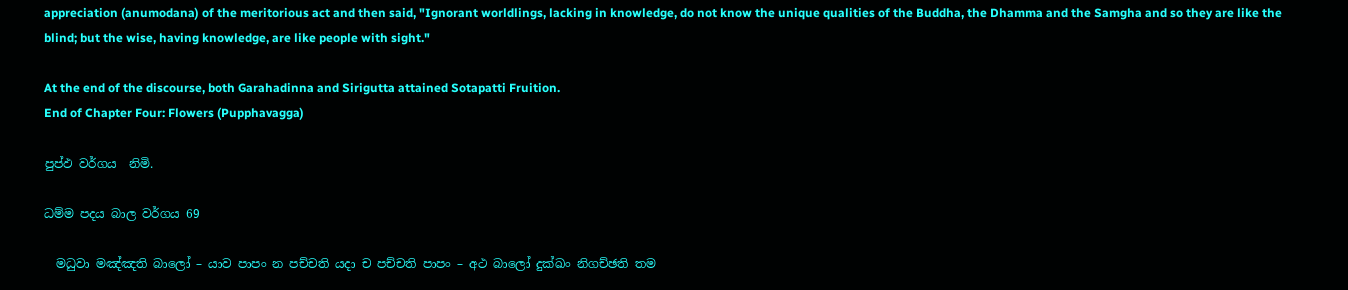appreciation (anumodana) of the meritorious act and then said, "Ignorant worldlings, lacking in knowledge, do not know the unique qualities of the Buddha, the Dhamma and the Samgha and so they are like the blind; but the wise, having knowledge, are like people with sight."

At the end of the discourse, both Garahadinna and Sirigutta attained Sotapatti Fruition.
End of Chapter Four: Flowers (Pupphavagga)

පුප්ඵ වර්ගය  නිමි.

ධම්ම පදය බාල වර්ගය 69

  මධුවා මඤ්ඤති බාලෝ – යාව පාපං න පච්චති යදා ච පච්චති පාපං – අථ බාලෝ දුක්ඛං නිගච්ඡති තම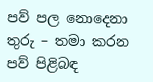පව් පල නොදෙනා තුරු – තමා කරන පව් පිළිබඳ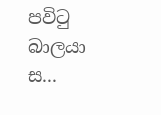පවිටු බාලයා ස...